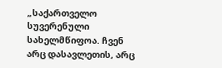„საქართველო სუვერენული სახელმწიფოა. ჩვენ არც დასავლეთის, არც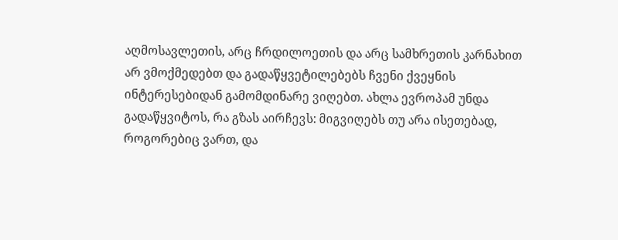აღმოსავლეთის, არც ჩრდილოეთის და არც სამხრეთის კარნახით არ ვმოქმედებთ და გადაწყვეტილებებს ჩვენი ქვეყნის ინტერესებიდან გამომდინარე ვიღებთ. ახლა ევროპამ უნდა გადაწყვიტოს, რა გზას აირჩევს: მიგვიღებს თუ არა ისეთებად, როგორებიც ვართ, და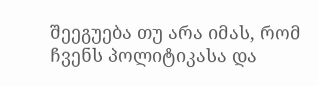შეეგუება თუ არა იმას, რომ ჩვენს პოლიტიკასა და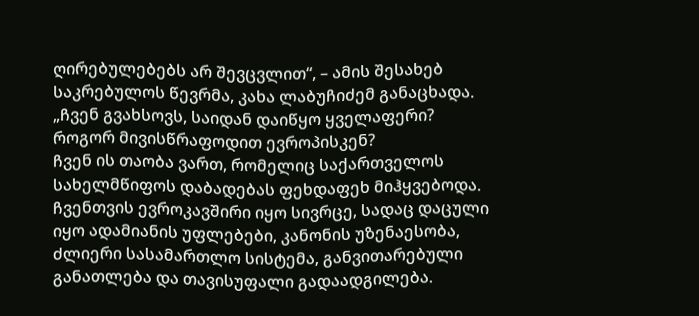ღირებულებებს არ შევცვლით“, – ამის შესახებ საკრებულოს წევრმა, კახა ლაბუჩიძემ განაცხადა.
„ჩვენ გვახსოვს, საიდან დაიწყო ყველაფერი? როგორ მივისწრაფოდით ევროპისკენ?
ჩვენ ის თაობა ვართ, რომელიც საქართველოს სახელმწიფოს დაბადებას ფეხდაფეხ მიჰყვებოდა. ჩვენთვის ევროკავშირი იყო სივრცე, სადაც დაცული იყო ადამიანის უფლებები, კანონის უზენაესობა, ძლიერი სასამართლო სისტემა, განვითარებული განათლება და თავისუფალი გადაადგილება.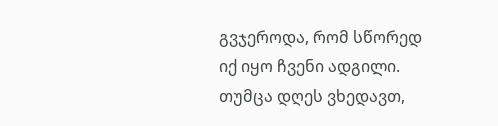გვჯეროდა, რომ სწორედ იქ იყო ჩვენი ადგილი.
თუმცა დღეს ვხედავთ,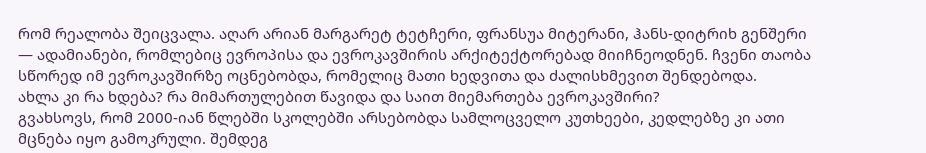რომ რეალობა შეიცვალა. აღარ არიან მარგარეტ ტეტჩერი, ფრანსუა მიტერანი, ჰანს-დიტრიხ გენშერი — ადამიანები, რომლებიც ევროპისა და ევროკავშირის არქიტექტორებად მიიჩნეოდნენ. ჩვენი თაობა სწორედ იმ ევროკავშირზე ოცნებობდა, რომელიც მათი ხედვითა და ძალისხმევით შენდებოდა.
ახლა კი რა ხდება? რა მიმართულებით წავიდა და საით მიემართება ევროკავშირი?
გვახსოვს, რომ 2000-იან წლებში სკოლებში არსებობდა სამლოცველო კუთხეები, კედლებზე კი ათი მცნება იყო გამოკრული. შემდეგ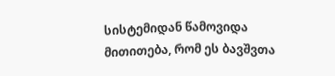სისტემიდან წამოვიდა მითითება, რომ ეს ბავშვთა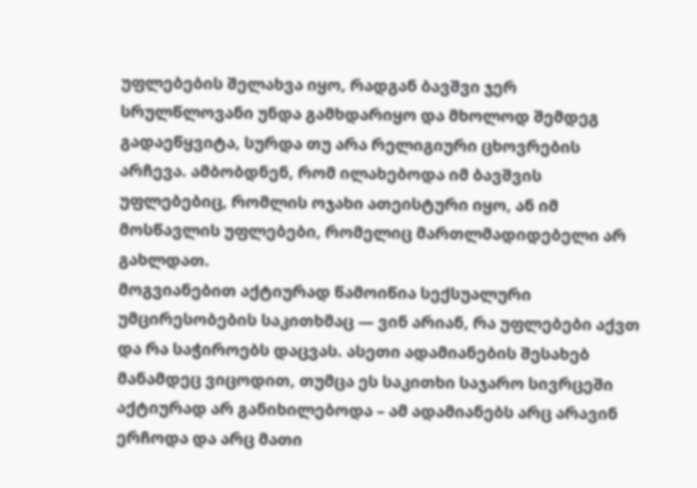უფლებების შელახვა იყო, რადგან ბავშვი ჯერ სრულწლოვანი უნდა გამხდარიყო და მხოლოდ შემდეგ გადაეწყვიტა, სურდა თუ არა რელიგიური ცხოვრების არჩევა. ამბობდნენ, რომ ილახებოდა იმ ბავშვის უფლებებიც, რომლის ოჯახი ათეისტური იყო, ან იმ მოსწავლის უფლებები, რომელიც მართლმადიდებელი არ გახლდათ.
მოგვიანებით აქტიურად წამოიწია სექსუალური უმცირესობების საკითხმაც — ვინ არიან, რა უფლებები აქვთ და რა საჭიროებს დაცვას. ასეთი ადამიანების შესახებ მანამდეც ვიცოდით, თუმცა ეს საკითხი საჯარო სივრცეში აქტიურად არ განიხილებოდა – ამ ადამიანებს არც არავინ ერჩოდა და არც მათი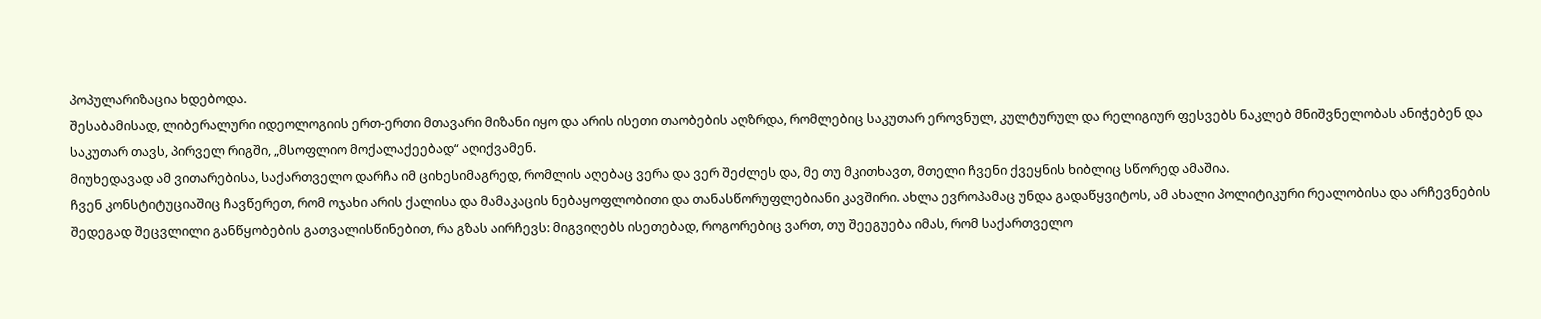პოპულარიზაცია ხდებოდა.
შესაბამისად, ლიბერალური იდეოლოგიის ერთ-ერთი მთავარი მიზანი იყო და არის ისეთი თაობების აღზრდა, რომლებიც საკუთარ ეროვნულ, კულტურულ და რელიგიურ ფესვებს ნაკლებ მნიშვნელობას ანიჭებენ და საკუთარ თავს, პირველ რიგში, „მსოფლიო მოქალაქეებად“ აღიქვამენ.
მიუხედავად ამ ვითარებისა, საქართველო დარჩა იმ ციხესიმაგრედ, რომლის აღებაც ვერა და ვერ შეძლეს და, მე თუ მკითხავთ, მთელი ჩვენი ქვეყნის ხიბლიც სწორედ ამაშია.
ჩვენ კონსტიტუციაშიც ჩავწერეთ, რომ ოჯახი არის ქალისა და მამაკაცის ნებაყოფლობითი და თანასწორუფლებიანი კავშირი. ახლა ევროპამაც უნდა გადაწყვიტოს, ამ ახალი პოლიტიკური რეალობისა და არჩევნების შედეგად შეცვლილი განწყობების გათვალისწინებით, რა გზას აირჩევს: მიგვიღებს ისეთებად, როგორებიც ვართ, თუ შეეგუება იმას, რომ საქართველო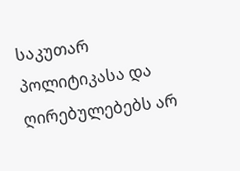საკუთარ პოლიტიკასა და ღირებულებებს არ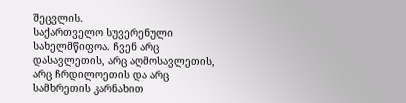შეცვლის.
საქართველო სუვერენული სახელმწიფოა. ჩვენ არც დასავლეთის, არც აღმოსავლეთის, არც ჩრდილოეთის და არც სამხრეთის კარნახით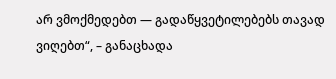არ ვმოქმედებთ — გადაწყვეტილებებს თავად ვიღებთ“, – განაცხადა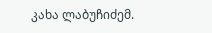კახა ლაბუჩიძემ.